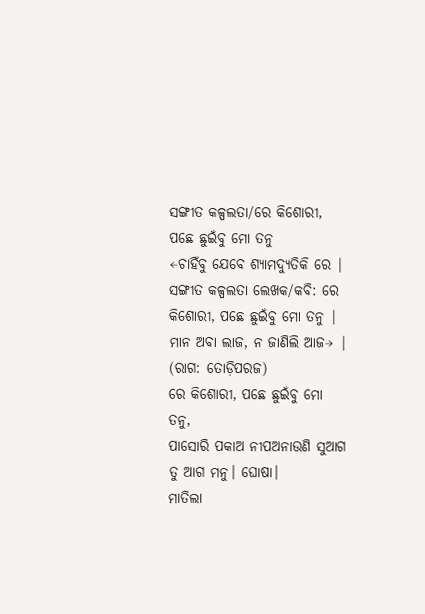ସଙ୍ଗୀତ କଳ୍ପଲତା/ରେ କିଶୋରୀ, ପଛେ ଛୁଇଁବୁ ମୋ ତନୁ
←ଚାହିଁବୁ ଯେବେ ଶ୍ୟାମଦ୍ଯୁତିକି ରେ | ସଙ୍ଗୀତ କଳ୍ପଲତା ଲେଖକ/କବି: ରେ କିଶୋରୀ, ପଛେ ଛୁଇଁବୁ ମୋ ତନୁ |
ମାନ ଅବା ଲାଜ, ନ ଜାଣିଲି ଆଜ→ |
(ରାଗ: ତୋଡ଼ିପରଜ)
ରେ କିଶୋରୀ, ପଛେ ଛୁଇଁବୁ ମୋ ତନୁ,
ପାସୋରି ପକାଅ ନୀପଅନାଉଣି ସୁଆଗ ତୁ ଆଗ ମନୁ। ଘୋଷା।
ମାତିଲା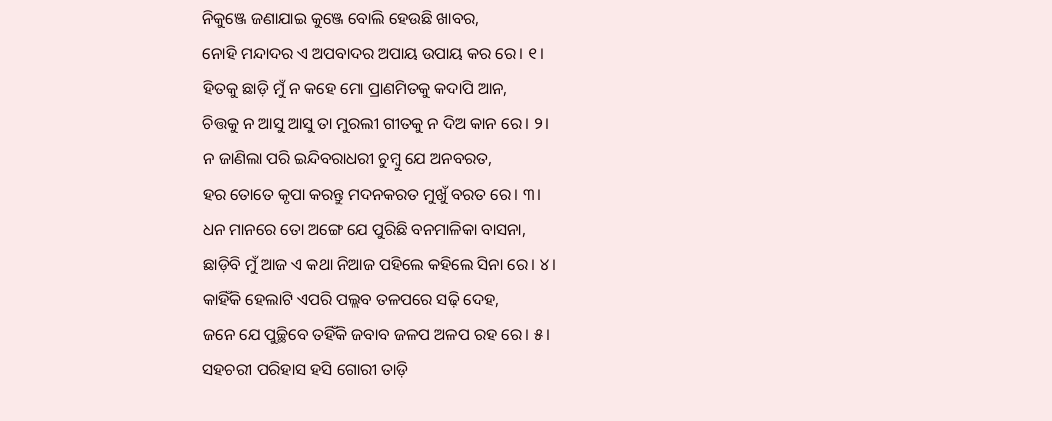ନିକୁଞ୍ଜେ ଜଣାଯାଇ କୁଞ୍ଜେ ବୋଲି ହେଉଛି ଖାବର,
ନୋହି ମନ୍ଦାଦର ଏ ଅପବାଦର ଅପାୟ ଉପାୟ କର ରେ। ୧।
ହିତକୁ ଛାଡ଼ି ମୁଁ ନ କହେ ମୋ ପ୍ରାଣମିତକୁ କଦାପି ଆନ,
ଚିତ୍ତକୁ ନ ଆସୁ ଆସୁ ତା ମୁରଲୀ ଗୀତକୁ ନ ଦିଅ କାନ ରେ। ୨।
ନ ଜାଣିଲା ପରି ଇନ୍ଦିବରାଧରୀ ଚୁମ୍ବୁ ଯେ ଅନବରତ,
ହର ତୋତେ କୃପା କରନ୍ତୁ ମଦନକରତ ମୁଖୁଁ ବରତ ରେ। ୩।
ଧନ ମାନରେ ତୋ ଅଙ୍ଗେ ଯେ ପୁରିଛି ବନମାଳିକା ବାସନା,
ଛାଡ଼ିବି ମୁଁ ଆଜ ଏ କଥା ନିଆଜ ପହିଲେ କହିଲେ ସିନା ରେ। ୪।
କାହିଁକି ହେଲାଟି ଏପରି ପଲ୍ଲବ ତଳପରେ ସଢ଼ି ଦେହ,
ଜନେ ଯେ ପୁଚ୍ଛିବେ ତହିଁକି ଜବାବ ଜଳପ ଅଳପ ରହ ରେ। ୫।
ସହଚରୀ ପରିହାସ ହସି ଗୋରୀ ତାଡ଼ି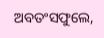ଅବତଂସଫୁଲେ,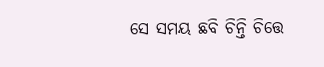ସେ ସମୟ ଛବି ଚିନ୍ତି ଚିତ୍ତେ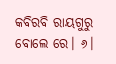କବିରବି ରାୟଗୁରୁ ବୋଲେ ରେ। ୬।